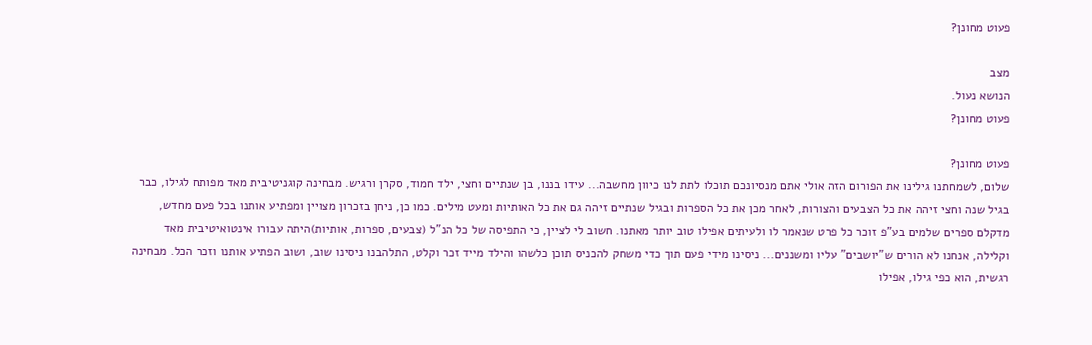פעוט מחונן?

מצב
הנושא נעול.
פעוט מחונן?

פעוט מחונן?
שלום, לשמחתנו גילינו את הפורום הזה אולי אתם מנסיונכם תוכלו לתת לנו כיוון מחשבה... עידו בננו, בן שנתיים וחצי, ילד חמוד, סקרן ורגיש. מבחינה קוגניטיבית מאד מפותח לגילו, כבר בגיל שנה וחצי זיהה את כל הצבעים והצורות, לאחר מכן את כל הספרות ובגיל שנתיים זיהה גם את כל האותיות ומעט מילים. כמו כן, ניחן בזכרון מצויין ומפתיע אותנו בכל פעם מחדש, מדקלם ספרים שלמים בע"פ זוכר כל פרט שנאמר לו ולעיתים אפילו טוב יותר מאתנו. חשוב לי לציין, כי התפיסה של כל הנ"ל (צבעים, ספרות, אותיות)היתה עבורו אינטואיטיבית מאד וקלילה, אנחנו לא הורים ש"יושבים" עליו ומשננים... ניסינו מידי פעם תוך כדי משחק להכניס תוכן כלשהו והילד מייד זכר וקלט, התלהבנו ניסינו שוב, ושוב הפתיע אותנו וזכר הכל. מבחינה רגשית, הוא כפי גילו, אפילו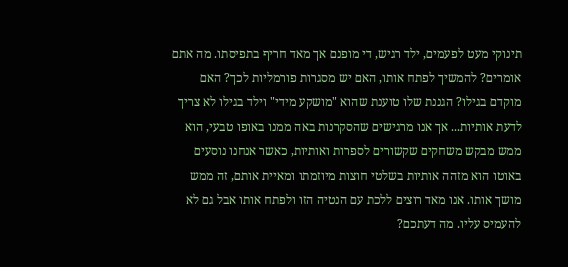תינוקי מעט לפעמים, ילד רגיש, די מופנם אך מאד חריף בתפיסתו. מה אתם אומרים? להמשיך לפתח אותו, האם יש מסגרות פורמליות לכך? האם מוקדם בגילו? הגננת שלו טוענת שהוא "מושקע מידי" וילד בגילו לא צריך לדעת אותיות... אך אנו מרגישים שהסקרנות באה ממנו באופו טבעי, הוא ממש מבקש משחקים שקשורים לספרות ואותיות, כאשר אנחנו נוסעים באוטו הוא מזהה אותיות בשלטי חוצות מיוזמתו ומאיית אותם, זה ממש מושך אותו. אנו מאד רוצים ללכת עם הנטיה הזו ולפתח אותו אבל גם לא להעמיס עליו. מה דעתכם?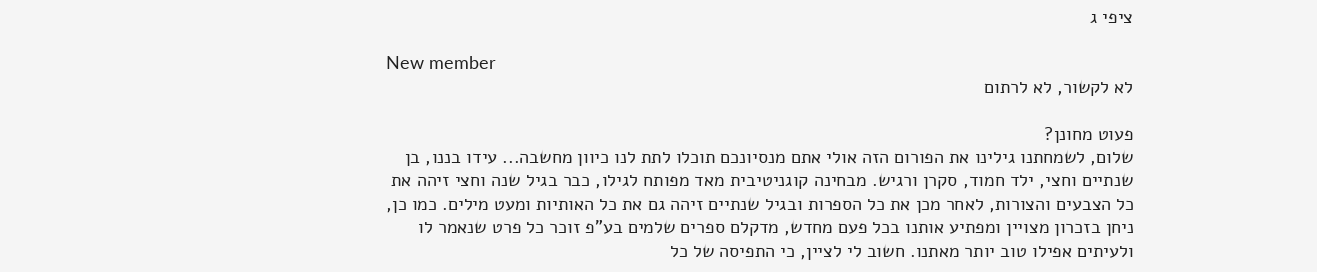ציפי ג

New member
לא לקשור, לא לרתום

פעוט מחונן?
שלום, לשמחתנו גילינו את הפורום הזה אולי אתם מנסיונכם תוכלו לתת לנו כיוון מחשבה... עידו בננו, בן שנתיים וחצי, ילד חמוד, סקרן ורגיש. מבחינה קוגניטיבית מאד מפותח לגילו, כבר בגיל שנה וחצי זיהה את כל הצבעים והצורות, לאחר מכן את כל הספרות ובגיל שנתיים זיהה גם את כל האותיות ומעט מילים. כמו כן, ניחן בזכרון מצויין ומפתיע אותנו בכל פעם מחדש, מדקלם ספרים שלמים בע"פ זוכר כל פרט שנאמר לו ולעיתים אפילו טוב יותר מאתנו. חשוב לי לציין, כי התפיסה של כל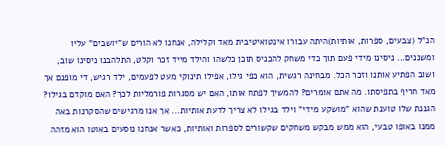הנ"ל (צבעים, ספרות, אותיות)היתה עבורו אינטואיטיבית מאד וקלילה, אנחנו לא הורים ש"יושבים" עליו ומשננים... ניסינו מידי פעם תוך כדי משחק להכניס תוכן כלשהו והילד מייד זכר וקלט, התלהבנו ניסינו שוב, ושוב הפתיע אותנו וזכר הכל. מבחינה רגשית, הוא כפי גילו, אפילו תינוקי מעט לפעמים, ילד רגיש, די מופנם אך מאד חריף בתפיסתו. מה אתם אומרים? להמשיך לפתח אותו, האם יש מסגרות פורמליות לכך? האם מוקדם בגילו? הגננת שלו טוענת שהוא "מושקע מידי" וילד בגילו לא צריך לדעת אותיות... אך אנו מרגישים שהסקרנות באה ממנו באופו טבעי, הוא ממש מבקש משחקים שקשורים לספרות ואותיות, כאשר אנחנו נוסעים באוטו הוא מזהה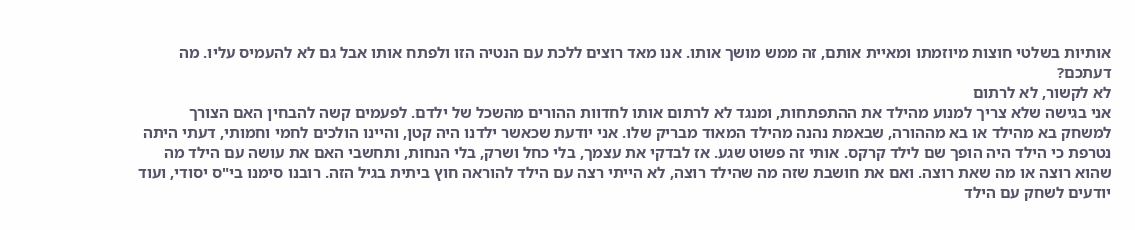אותיות בשלטי חוצות מיוזמתו ומאיית אותם, זה ממש מושך אותו. אנו מאד רוצים ללכת עם הנטיה הזו ולפתח אותו אבל גם לא להעמיס עליו. מה דעתכם?
לא לקשור, לא לרתום
אני בגישה שלא צריך למנוע מהילד את ההתפתחות, ומנגד לא לרתום אותו לחדוות ההורים מהשכל של ילדם. לפעמים קשה להבחין האם הצורך למשחק בא מהילד או בא מההורה, שבאמת נהנה מהילד המאוד מבריק שלו. אני יודעת שכאשר ילדנו היה קטן, והיינו הולכים לחמי וחמותי, דעתי היתה נטרפת כי הילד היה הופך שם לילד קרקס. אותי זה פשוט שגע. אז לבדקי את עצמך, בלי כחל ושרק, בלי הנחות, ותחשבי האם את עושה עם הילד מה שהוא רוצה או מה שאת רוצה. ואם את חושבת שזה מה שהילד רוצה, לא הייתי רצה עם הילד להוראה חוץ ביתית בגיל הזה. רובנו סימנו בי"ס יסודי, ועוד יודעים לשחק עם הילד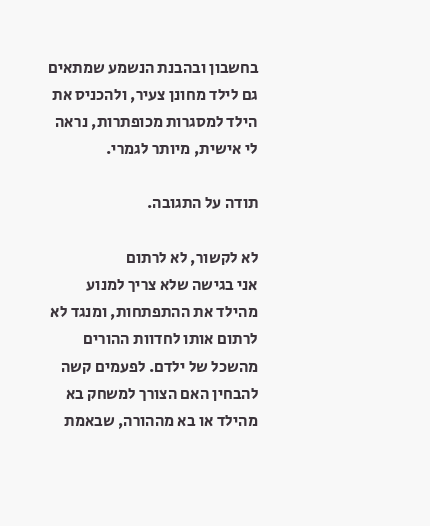בחשבון ובהבנת הנשמע שמתאים גם לילד מחונן צעיר, ולהכניס את הילד למסגרות מכופתרות, נראה לי אישית, מיותר לגמרי.

תודה על התגובה.

לא לקשור, לא לרתום
אני בגישה שלא צריך למנוע מהילד את ההתפתחות, ומנגד לא לרתום אותו לחדוות ההורים מהשכל של ילדם. לפעמים קשה להבחין האם הצורך למשחק בא מהילד או בא מההורה, שבאמת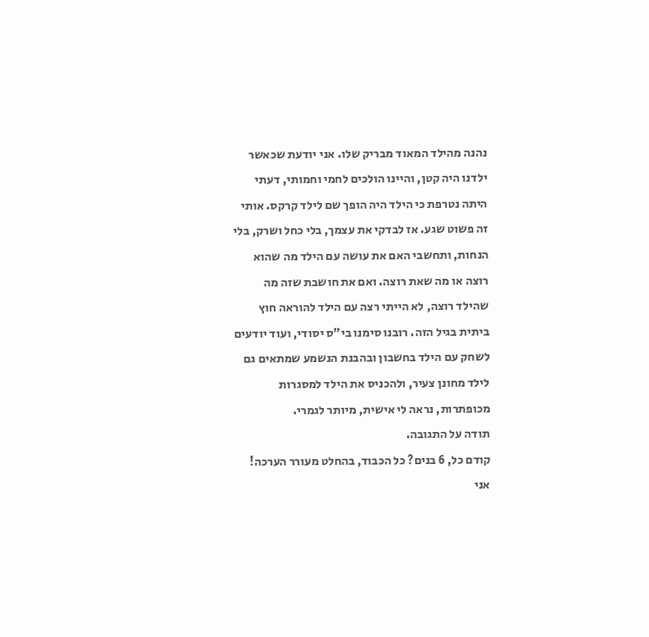נהנה מהילד המאוד מבריק שלו. אני יודעת שכאשר ילדנו היה קטן, והיינו הולכים לחמי וחמותי, דעתי היתה נטרפת כי הילד היה הופך שם לילד קרקס. אותי זה פשוט שגע. אז לבדקי את עצמך, בלי כחל ושרק, בלי הנחות, ותחשבי האם את עושה עם הילד מה שהוא רוצה או מה שאת רוצה. ואם את חושבת שזה מה שהילד רוצה, לא הייתי רצה עם הילד להוראה חוץ ביתית בגיל הזה. רובנו סימנו בי"ס יסודי, ועוד יודעים לשחק עם הילד בחשבון ובהבנת הנשמע שמתאים גם לילד מחונן צעיר, ולהכניס את הילד למסגרות מכופתרות, נראה לי אישית, מיותר לגמרי.
תודה על התגובה.
קודם כל, 6 בנים? כל הכבוד, בהחלט מעורר הערכה! אני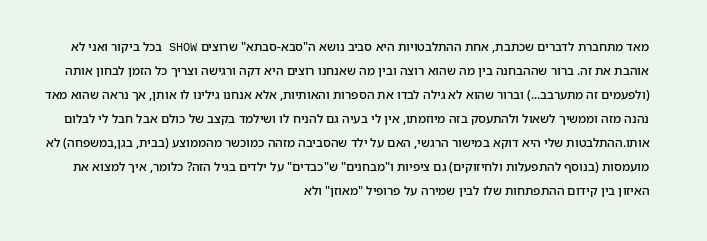מאד מתחברת לדברים שכתבת, אחת ההתלבטויות היא סביב נושא ה"סבא-סבתא" שרוצים SHOW בכל ביקור ואני לא אוהבת את זה. ברור שההבחנה בין מה שהוא רוצה ובין מה שאנחנו רוצים היא דקה ורגישה וצריך כל הזמן לבחון אותה (ולפעמים זה מתערבב...) וברור שהוא לא גילה לבדו את הספרות והאותיות, אלא אנחנו גילינו לו אותן, אך נראה שהוא מאד נהנה מזה וממשיך לשאול ולהתעסק בזה מיוזמתו, אין לי בעיה גם להניח לו ושילמד בקצב של כולם אבל חבל לי לבלום אותו.ההתלבטות שלי היא דוקא במישור הרגשי, האם על ילד שהסביבה מזהה כמוכשר מהממוצע (בבית, בגן,במשפחה) לא מועמסות (בנוסף להתפעלות ולחיזוקים) גם ציפיות ו"מבחנים" ש"כבדים" על ילדים בגיל הזה? כלומר, איך למצוא את האיזון בין קידום ההתפתחות שלו לבין שמירה על פרופיל "מאוזן" ולא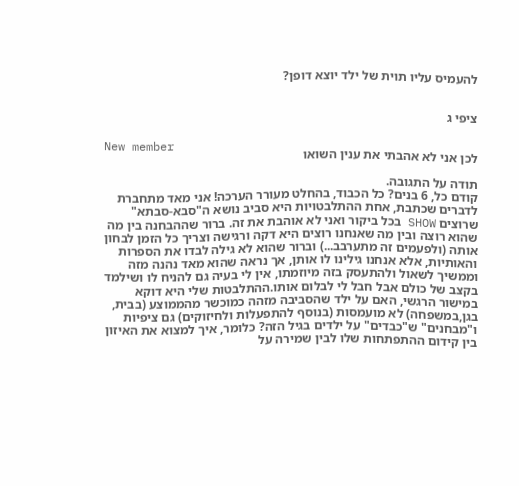להעמיס עליו תוית של ילד יוצא דופן?


ציפי ג

New member
לכן אני לא אהבתי את ענין השואו

תודה על התגובה.
קודם כל, 6 בנים? כל הכבוד, בהחלט מעורר הערכה! אני מאד מתחברת לדברים שכתבת, אחת ההתלבטויות היא סביב נושא ה"סבא-סבתא" שרוצים SHOW בכל ביקור ואני לא אוהבת את זה. ברור שההבחנה בין מה שהוא רוצה ובין מה שאנחנו רוצים היא דקה ורגישה וצריך כל הזמן לבחון אותה (ולפעמים זה מתערבב...) וברור שהוא לא גילה לבדו את הספרות והאותיות, אלא אנחנו גילינו לו אותן, אך נראה שהוא מאד נהנה מזה וממשיך לשאול ולהתעסק בזה מיוזמתו, אין לי בעיה גם להניח לו ושילמד בקצב של כולם אבל חבל לי לבלום אותו.ההתלבטות שלי היא דוקא במישור הרגשי, האם על ילד שהסביבה מזהה כמוכשר מהממוצע (בבית, בגן,במשפחה) לא מועמסות (בנוסף להתפעלות ולחיזוקים) גם ציפיות ו"מבחנים" ש"כבדים" על ילדים בגיל הזה? כלומר, איך למצוא את האיזון בין קידום ההתפתחות שלו לבין שמירה על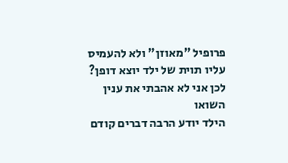פרופיל "מאוזן" ולא להעמיס עליו תוית של ילד יוצא דופן?
לכן אני לא אהבתי את ענין השואו
הילד יודע הרבה דברים קודם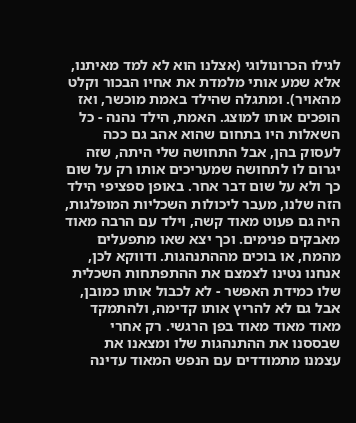לגילו הכרונולוגי (אצלנו הוא לא למד מאיתנו, אלא שמע אותי מלמדת את אחיו הבכור וקלט מהאויר). ומתגלה שהילד באמת מוכשר, ואז הופכים אותו למוצג. האמת, הילד נהנה - כל השאלות היו בתחום שהוא אהב גם ככה לעסוק בהן, אבל התחושה שלי היתה, שזה יגרום לו לתחושה שמעריכים אותו רק על שום כך ולא על שום דבר אחר. באופן ספציפי הילד הזה שלנו, מעבר ליכולות השכליות המופלגות, היה גם פעוט מאוד קשה, וילד עם הרבה מאוד מאבקים פנימים. וכך יצא שאו מתפעלים מהמח, או בוכים מההתנהגות. ודווקא לכן, אנחנו נטינו לצמצם את ההתפתחות השכלית שלו כמידת האפשר - לא לכבול אותו כמובן, אבל גם לא להריץ אותו קדימה, ולהתמקד מאוד מאוד מאוד בפן הרגשי. רק אחרי שבססנו את ההתנהגות שלו ומצאנו את עצמנו מתמודדים עם הנפש המאוד עדינה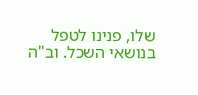שלו, פנינו לטפל בנושאי השכל. וב"ה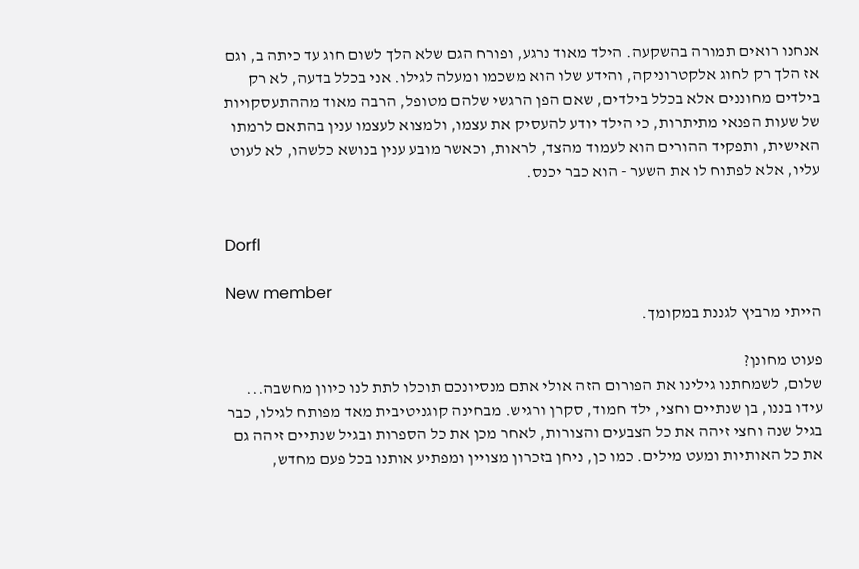אנחנו רואים תמורה בהשקעה. הילד מאוד נרגע, ופורח הגם שלא הלך לשום חוג עד כיתה ב, וגם אז הלך רק לחוג אלקטרוניקה, והידע שלו הוא משכמו ומעלה לגילו. אני בכלל בדעה, לא רק בילדים מחוננים אלא בכלל בילדים, שאם הפן הרגשי שלהם מטופל, הרבה מאוד מההתעסקויות של שעות הפנאי מתיתרות, כי הילד יודע להעסיק את עצמו, ולמצוא לעצמו ענין בהתאם לרמתו האישית, ותפקיד ההורים הוא לעמוד מהצד, לראות, וכאשר מובע ענין בנושא כלשהו, לא לעוט עליו, אלא לפתוח לו את השער - הוא כבר יכנס.


Dorfl

New member
הייתי מרביץ לגננת במקומך.

פעוט מחונן?
שלום, לשמחתנו גילינו את הפורום הזה אולי אתם מנסיונכם תוכלו לתת לנו כיוון מחשבה... עידו בננו, בן שנתיים וחצי, ילד חמוד, סקרן ורגיש. מבחינה קוגניטיבית מאד מפותח לגילו, כבר בגיל שנה וחצי זיהה את כל הצבעים והצורות, לאחר מכן את כל הספרות ובגיל שנתיים זיהה גם את כל האותיות ומעט מילים. כמו כן, ניחן בזכרון מצויין ומפתיע אותנו בכל פעם מחדש,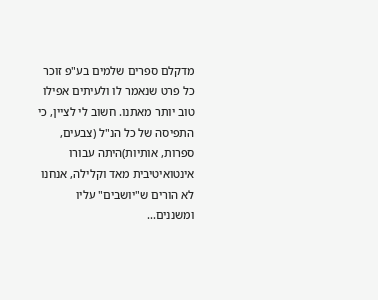מדקלם ספרים שלמים בע"פ זוכר כל פרט שנאמר לו ולעיתים אפילו טוב יותר מאתנו. חשוב לי לציין, כי התפיסה של כל הנ"ל (צבעים, ספרות, אותיות)היתה עבורו אינטואיטיבית מאד וקלילה, אנחנו לא הורים ש"יושבים" עליו ומשננים...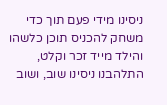ניסינו מידי פעם תוך כדי משחק להכניס תוכן כלשהו והילד מייד זכר וקלט, התלהבנו ניסינו שוב, ושוב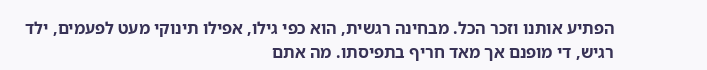הפתיע אותנו וזכר הכל. מבחינה רגשית, הוא כפי גילו, אפילו תינוקי מעט לפעמים, ילד רגיש, די מופנם אך מאד חריף בתפיסתו. מה אתם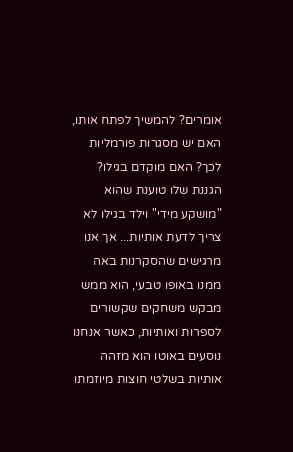אומרים? להמשיך לפתח אותו, האם יש מסגרות פורמליות לכך? האם מוקדם בגילו? הגננת שלו טוענת שהוא "מושקע מידי" וילד בגילו לא צריך לדעת אותיות... אך אנו מרגישים שהסקרנות באה ממנו באופו טבעי, הוא ממש מבקש משחקים שקשורים לספרות ואותיות, כאשר אנחנו נוסעים באוטו הוא מזהה אותיות בשלטי חוצות מיוזמתו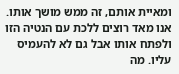ומאיית אותם, זה ממש מושך אותו. אנו מאד רוצים ללכת עם הנטיה הזו ולפתח אותו אבל גם לא להעמיס עליו. מה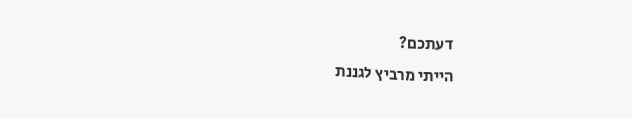דעתכם?
הייתי מרביץ לגננת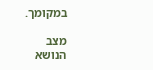במקומך.

מצב
הנושא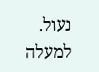נעול.
למעלה